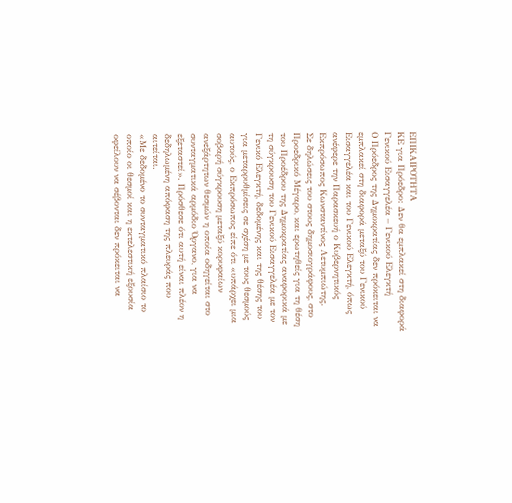ΕΠΙΚΑΙΡΟΤΗΤΑ
ΚΕ για Πρόεδρο: Δεν θα εμπλακεί στη διαφορά Γενικού Εισαγγελέα – Γενικού Ελεγκτή
Ο Πρόεδρος της Δημοκρατίας δεν πρόκειται να εμπλακεί στη διαφορά μεταξύ του Γενικού Εισαγγελέα και του Γενικού Ελεγκτή, όπως ανέφερε την Παρασκευή ο Κυβερνητικός Εκπρόσωπος Κωνσταντίνος Λετυμπιώτης.
Σε δηλώσεις του στους δημοσιογράφους, στο Προεδρικό Μέγαρο, και ερωτηθείς για τη θέση του Προέδρου της Δημοκρατίας αναφορικά με τη σύγκρουση του Γενικού Εισαγγελέα με τον Γενικό Ελεγκτή, δεδομένης και της θέσης του για μεταρρυθμίσεις σε σχέση με τους θεσμούς αυτούς, ο Εκπρόσωπος είπε ότι «υπάρχει μια σοβαρή σύγκρουση μεταξύ κορυφαίων ανεξάρτητων θεσμών η οποία οδηγείται στο συνταγματικά αρμόδιο Όργανο, για να εξεταστεί». Πρόσθεσε ότι αυτή είναι πλέον η δεδηλωμένη απόφαση της πλευράς που αιτείται.
«Με δεδομένο το συνταγματικό πλαίσιο το οποίο οι θεσμοί και η εκτελεστική εξουσία οφείλουν να σέβονται δεν πρόκειται να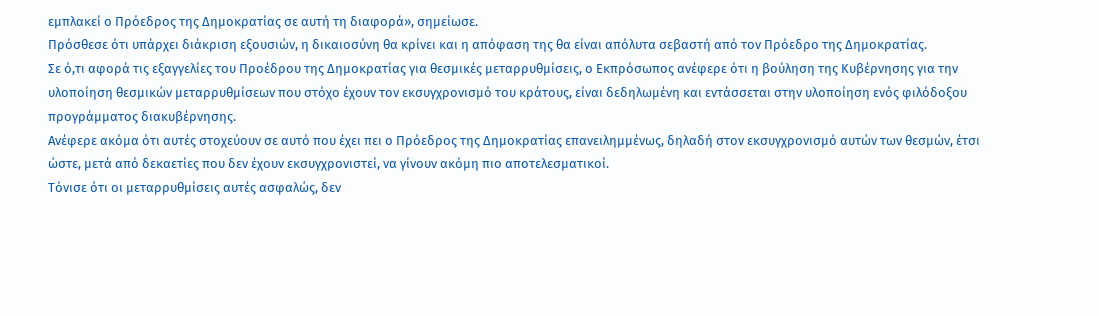εμπλακεί ο Πρόεδρος της Δημοκρατίας σε αυτή τη διαφορά», σημείωσε.
Πρόσθεσε ότι υπάρχει διάκριση εξουσιών, η δικαιοσύνη θα κρίνει και η απόφαση της θα είναι απόλυτα σεβαστή από τον Πρόεδρο της Δημοκρατίας.
Σε ό,τι αφορά τις εξαγγελίες του Προέδρου της Δημοκρατίας για θεσμικές μεταρρυθμίσεις, ο Εκπρόσωπος ανέφερε ότι η βούληση της Κυβέρνησης για την υλοποίηση θεσμικών μεταρρυθμίσεων που στόχο έχουν τον εκσυγχρονισμό του κράτους, είναι δεδηλωμένη και εντάσσεται στην υλοποίηση ενός φιλόδοξου προγράμματος διακυβέρνησης.
Ανέφερε ακόμα ότι αυτές στοχεύουν σε αυτό που έχει πει ο Πρόεδρος της Δημοκρατίας επανειλημμένως, δηλαδή στον εκσυγχρονισμό αυτών των θεσμών, έτσι ώστε, μετά από δεκαετίες που δεν έχουν εκσυγχρονιστεί, να γίνουν ακόμη πιο αποτελεσματικοί.
Τόνισε ότι οι μεταρρυθμίσεις αυτές ασφαλώς, δεν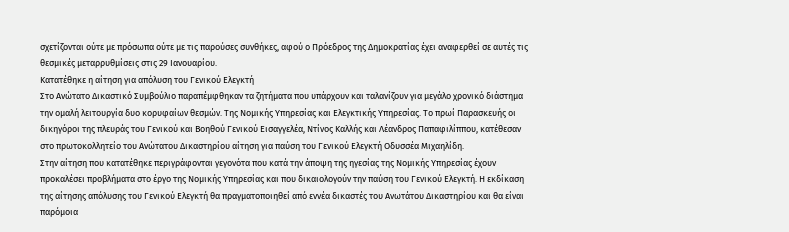σχετίζονται ούτε με πρόσωπα ούτε με τις παρούσες συνθήκες, αφού ο Πρόεδρος της Δημοκρατίας έχει αναφερθεί σε αυτές τις θεσμικές μεταρρυθμίσεις στις 29 Ιανουαρίου.
Κατατέθηκε η αίτηση για απόλυση του Γενικού Ελεγκτή
Στο Ανώτατο Δικαστικό Συμβούλιο παραπέμφθηκαν τα ζητήματα που υπάρχουν και ταλανίζουν για μεγάλο χρονικό διάστημα την ομαλή λειτουργία δυο κορυφαίων θεσμών. Της Νομικής Υπηρεσίας και Ελεγκτικής Υπηρεσίας. Το πρωί Παρασκευής οι δικηγόροι της πλευράς του Γενικού και Βοηθού Γενικού Εισαγγελέα, Ντίνος Καλλής και Λέανδρος Παπαφιλίππου, κατέθεσαν στο πρωτοκολλητείο του Ανώτατου Δικαστηρίου αίτηση για παύση του Γενικού Ελεγκτή Οδυσσέα Μιχαηλίδη.
Στην αίτηση που κατατέθηκε περιγράφονται γεγονότα που κατά την άποψη της ηγεσίας της Νομικής Υπηρεσίας έχουν προκαλέσει προβλήματα στο έργο της Νομικής Υπηρεσίας και που δικαιολογούν την παύση του Γενικού Ελεγκτή. Η εκδίκαση της αίτησης απόλυσης του Γενικού Ελεγκτή θα πραγματοποιηθεί από εννέα δικαστές του Ανωτάτου Δικαστηρίου και θα είναι παρόμοια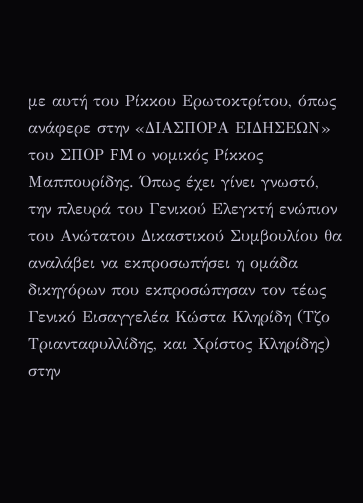με αυτή του Ρίκκου Ερωτοκτρίτου, όπως ανάφερε στην «ΔΙΑΣΠΟΡΑ ΕΙΔΗΣΕΩΝ» του ΣΠΟΡ FM ο νομικός Ρίκκος Μαππουρίδης. Όπως έχει γίνει γνωστό, την πλευρά του Γενικού Ελεγκτή ενώπιον του Ανώτατου Δικαστικού Συμβουλίου θα αναλάβει να εκπροσωπήσει η ομάδα δικηγόρων που εκπροσώπησαν τον τέως Γενικό Εισαγγελέα Κώστα Κληρίδη (Τζο Τριανταφυλλίδης, και Χρίστος Κληρίδης) στην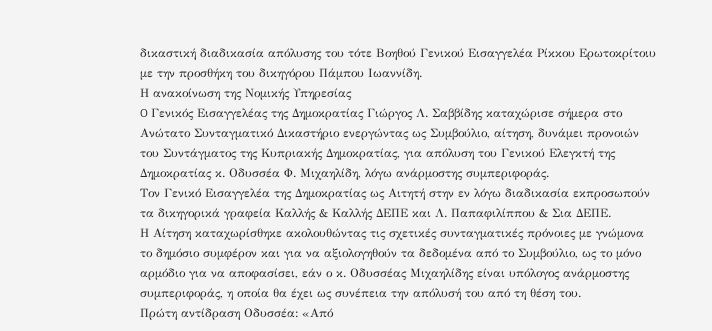δικαστική διαδικασία απόλυσης του τότε Βοηθού Γενικού Εισαγγελέα Ρίκκου Ερωτοκρίτοιυ με την προσθήκη του δικηγόρου Πάμπου Ιωαννίδη.
Η ανακοίνωση της Νομικής Υπηρεσίας
O Γενικός Εισαγγελέας της Δημοκρατίας Γιώργος Λ. Σαββίδης καταχώρισε σήμερα στο Ανώτατο Συνταγματικό Δικαστήριο ενεργώντας ως Συμβούλιο, αίτηση, δυνάμει προνοιών του Συντάγματος της Κυπριακής Δημοκρατίας, για απόλυση του Γενικού Ελεγκτή της Δημοκρατίας κ. Οδυσσέα Φ. Μιχαηλίδη, λόγω ανάρμοστης συμπεριφοράς.
Τον Γενικό Εισαγγελέα της Δημοκρατίας ως Αιτητή στην εν λόγω διαδικασία εκπροσωπούν τα δικηγορικά γραφεία Καλλής & Καλλής ΔΕΠΕ και Λ. Παπαφιλίππου & Σια ΔΕΠΕ.
Η Αίτηση καταχωρίσθηκε ακολουθώντας τις σχετικές συνταγματικές πρόνοιες με γνώμονα το δημόσιο συμφέρον και για να αξιολογηθούν τα δεδομένα από το Συμβούλιο, ως το μόνο αρμόδιο για να αποφασίσει, εάν ο κ. Οδυσσέας Μιχαηλίδης είναι υπόλογος ανάρμοστης συμπεριφοράς, η οποία θα έχει ως συνέπεια την απόλυσή του από τη θέση του.
Πρώτη αντίδραση Οδυσσέα: «Από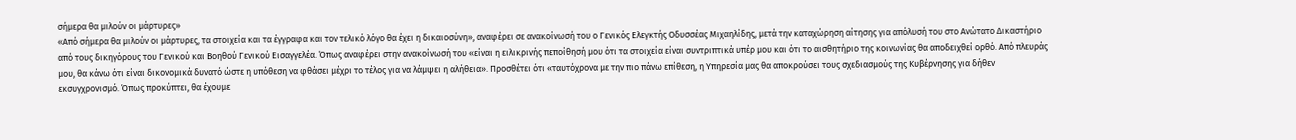σήμερα θα μιλούν οι μάρτυρες»
«Από σήμερα θα μιλούν οι μάρτυρες, τα στοιχεία και τα έγγραφα και τον τελικό λόγο θα έχει η δικαιοσύνη», αναφέρει σε ανακοίνωσή του ο Γενικός Ελεγκτής Οδυσσέας Μιχαηλίδης, μετά την καταχώρηση αίτησης για απόλυσή του στο Ανώτατο Δικαστήριο από τους δικηγόρους του Γενικού και Βοηθού Γενικού Εισαγγελέα. Όπως αναφέρει στην ανακοίνωσή του «είναι η ειλικρινής πεποίθησή μου ότι τα στοιχεία είναι συντριπτικά υπέρ μου και ότι το αισθητήριο της κοινωνίας θα αποδειχθεί ορθό. Από πλευράς μου, θα κάνω ότι είναι δικονομικά δυνατό ώστε η υπόθεση να φθάσει μέχρι το τέλος για να λάμψει η αλήθεια». Προσθέτει ότι «ταυτόχρονα με την πιο πάνω επίθεση, η Υπηρεσία μας θα αποκρούσει τους σχεδιασμούς της Κυβέρνησης για δήθεν εκσυγχρονισμό. Όπως προκύπτει, θα έχουμε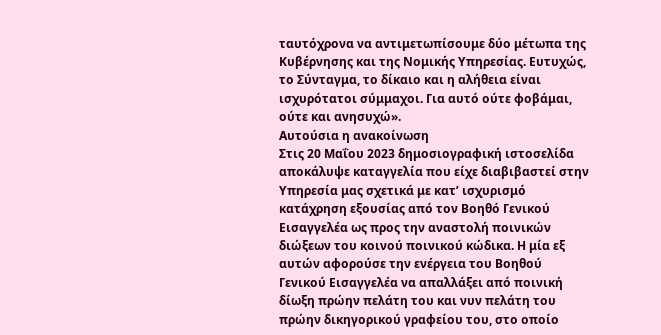ταυτόχρονα να αντιμετωπίσουμε δύο μέτωπα της Κυβέρνησης και της Νομικής Υπηρεσίας. Ευτυχώς, το Σύνταγμα, το δίκαιο και η αλήθεια είναι ισχυρότατοι σύμμαχοι. Για αυτό ούτε φοβάμαι, ούτε και ανησυχώ».
Αυτούσια η ανακοίνωση
Στις 20 Μαΐου 2023 δημοσιογραφική ιστοσελίδα αποκάλυψε καταγγελία που είχε διαβιβαστεί στην Υπηρεσία μας σχετικά με κατ’ ισχυρισμό κατάχρηση εξουσίας από τον Βοηθό Γενικού Εισαγγελέα ως προς την αναστολή ποινικών διώξεων του κοινού ποινικού κώδικα. Η μία εξ αυτών αφορούσε την ενέργεια του Βοηθού Γενικού Εισαγγελέα να απαλλάξει από ποινική δίωξη πρώην πελάτη του και νυν πελάτη του πρώην δικηγορικού γραφείου του, στο οποίο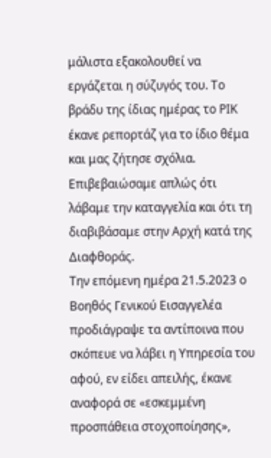μάλιστα εξακολουθεί να εργάζεται η σύζυγός του. Το βράδυ της ίδιας ημέρας το ΡΙΚ έκανε ρεπορτάζ για το ίδιο θέμα και μας ζήτησε σχόλια. Επιβεβαιώσαμε απλώς ότι λάβαμε την καταγγελία και ότι τη διαβιβάσαμε στην Αρχή κατά της Διαφθοράς.
Την επόμενη ημέρα 21.5.2023 ο Βοηθός Γενικού Εισαγγελέα προδιάγραψε τα αντίποινα που σκόπευε να λάβει η Υπηρεσία του αφού, εν είδει απειλής, έκανε αναφορά σε «εσκεμμένη προσπάθεια στοχοποίησης»,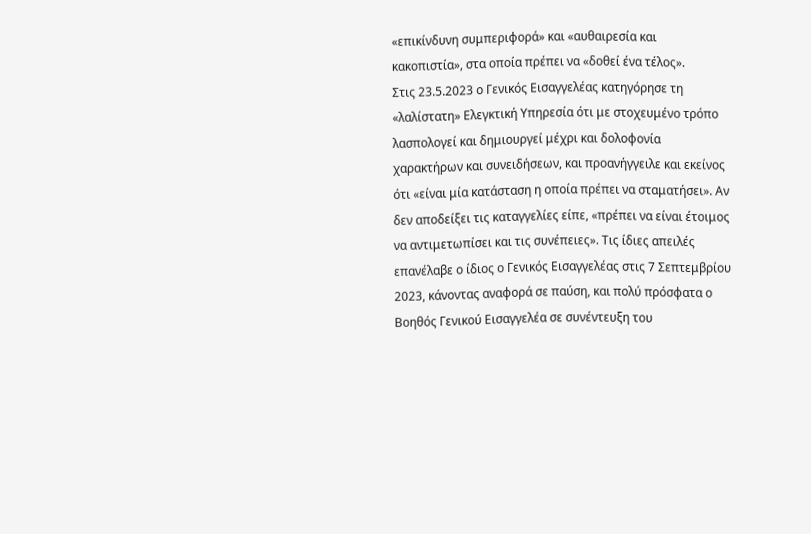«επικίνδυνη συμπεριφορά» και «αυθαιρεσία και κακοπιστία», στα οποία πρέπει να «δοθεί ένα τέλος».
Στις 23.5.2023 ο Γενικός Εισαγγελέας κατηγόρησε τη «λαλίστατη» Ελεγκτική Υπηρεσία ότι με στοχευμένο τρόπο λασπολογεί και δημιουργεί μέχρι και δολοφονία χαρακτήρων και συνειδήσεων, και προανήγγειλε και εκείνος ότι «είναι μία κατάσταση η οποία πρέπει να σταματήσει». Αν δεν αποδείξει τις καταγγελίες είπε, «πρέπει να είναι έτοιμος να αντιμετωπίσει και τις συνέπειες». Τις ίδιες απειλές επανέλαβε ο ίδιος ο Γενικός Εισαγγελέας στις 7 Σεπτεμβρίου 2023, κάνοντας αναφορά σε παύση, και πολύ πρόσφατα ο Βοηθός Γενικού Εισαγγελέα σε συνέντευξη του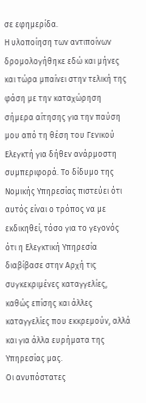σε εφημερίδα.
Η υλοποίηση των αντιποίνων δρομολογήθηκε εδώ και μήνες και τώρα μπαίνει στην τελική της φάση με την καταχώρηση σήμερα αίτησης για την παύση μου από τη θέση του Γενικού Ελεγκτή για δήθεν ανάρμοστη συμπεριφορά. Το δίδυμο της Νομικής Υπηρεσίας πιστεύει ότι αυτός είναι ο τρόπος να με εκδικηθεί, τόσο για το γεγονός ότι η Ελεγκτική Υπηρεσία διαβίβασε στην Αρχή τις συγκεκριμένες καταγγελίες, καθώς επίσης και άλλες καταγγελίες που εκκρεμούν, αλλά και για άλλα ευρήματα της Υπηρεσίας μας.
Οι ανυπόστατες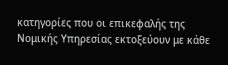κατηγορίες που οι επικεφαλής της Νομικής Υπηρεσίας εκτοξεύουν με κάθε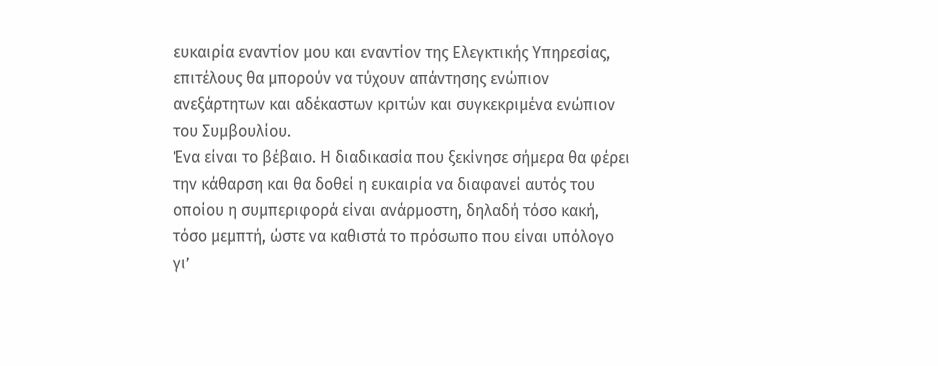ευκαιρία εναντίον μου και εναντίον της Ελεγκτικής Υπηρεσίας, επιτέλους θα μπορούν να τύχουν απάντησης ενώπιον ανεξάρτητων και αδέκαστων κριτών και συγκεκριμένα ενώπιον του Συμβουλίου.
Ένα είναι το βέβαιο. Η διαδικασία που ξεκίνησε σήμερα θα φέρει την κάθαρση και θα δοθεί η ευκαιρία να διαφανεί αυτός του οποίου η συμπεριφορά είναι ανάρμοστη, δηλαδή τόσο κακή, τόσο μεμπτή, ώστε να καθιστά το πρόσωπο που είναι υπόλογο γι’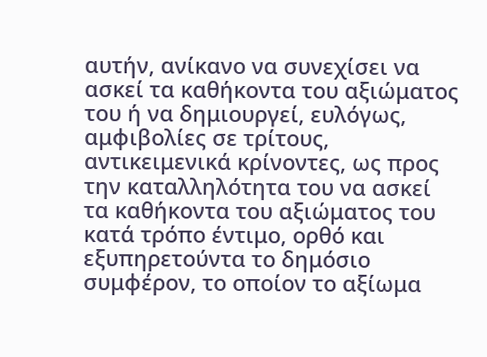αυτήν, ανίκανο να συνεχίσει να ασκεί τα καθήκοντα του αξιώματος του ή να δημιουργεί, ευλόγως, αμφιβολίες σε τρίτους, αντικειμενικά κρίνοντες, ως προς την καταλληλότητα του να ασκεί τα καθήκοντα του αξιώματος του κατά τρόπο έντιμο, ορθό και εξυπηρετούντα το δημόσιο συμφέρον, το οποίον το αξίωμα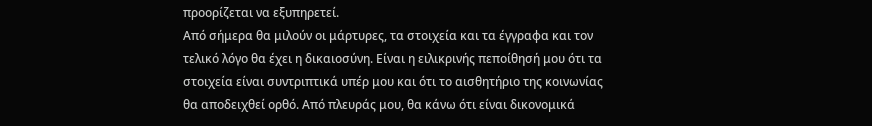προορίζεται να εξυπηρετεί.
Από σήμερα θα μιλούν οι μάρτυρες, τα στοιχεία και τα έγγραφα και τον τελικό λόγο θα έχει η δικαιοσύνη. Είναι η ειλικρινής πεποίθησή μου ότι τα στοιχεία είναι συντριπτικά υπέρ μου και ότι το αισθητήριο της κοινωνίας θα αποδειχθεί ορθό. Από πλευράς μου, θα κάνω ότι είναι δικονομικά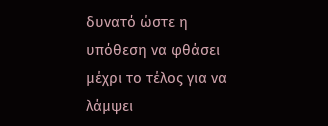δυνατό ώστε η υπόθεση να φθάσει μέχρι το τέλος για να λάμψει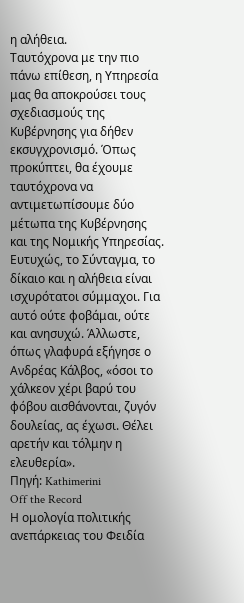η αλήθεια.
Ταυτόχρονα με την πιο πάνω επίθεση, η Υπηρεσία μας θα αποκρούσει τους σχεδιασμούς της Κυβέρνησης για δήθεν εκσυγχρονισμό. Όπως προκύπτει, θα έχουμε ταυτόχρονα να αντιμετωπίσουμε δύο μέτωπα της Κυβέρνησης και της Νομικής Υπηρεσίας. Ευτυχώς, το Σύνταγμα, το δίκαιο και η αλήθεια είναι ισχυρότατοι σύμμαχοι. Για αυτό ούτε φοβάμαι, ούτε και ανησυχώ. Άλλωστε, όπως γλαφυρά εξήγησε ο Ανδρέας Κάλβος, «όσοι το χάλκεον χέρι βαρύ του φόβου αισθάνονται, ζυγόν δουλείας, ας έχωσι. Θέλει αρετήν και τόλμην η ελευθερία».
Πηγή: Kathimerini
Off the Record
Η ομολογία πολιτικής ανεπάρκειας του Φειδία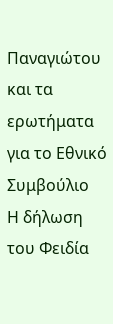Παναγιώτου και τα ερωτήματα για το Εθνικό Συμβούλιο
Η δήλωση του Φειδία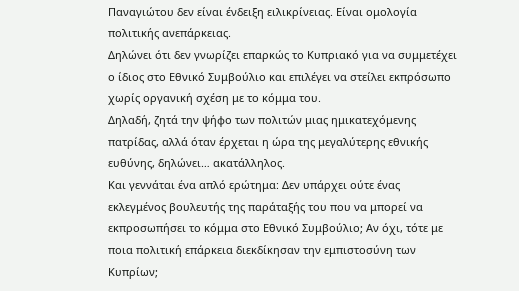Παναγιώτου δεν είναι ένδειξη ειλικρίνειας. Είναι ομολογία πολιτικής ανεπάρκειας.
Δηλώνει ότι δεν γνωρίζει επαρκώς το Κυπριακό για να συμμετέχει ο ίδιος στο Εθνικό Συμβούλιο και επιλέγει να στείλει εκπρόσωπο χωρίς οργανική σχέση με το κόμμα του.
Δηλαδή, ζητά την ψήφο των πολιτών μιας ημικατεχόμενης πατρίδας, αλλά όταν έρχεται η ώρα της μεγαλύτερης εθνικής ευθύνης, δηλώνει… ακατάλληλος.
Και γεννάται ένα απλό ερώτημα: Δεν υπάρχει ούτε ένας εκλεγμένος βουλευτής της παράταξής του που να μπορεί να εκπροσωπήσει το κόμμα στο Εθνικό Συμβούλιο; Αν όχι, τότε με ποια πολιτική επάρκεια διεκδίκησαν την εμπιστοσύνη των Κυπρίων;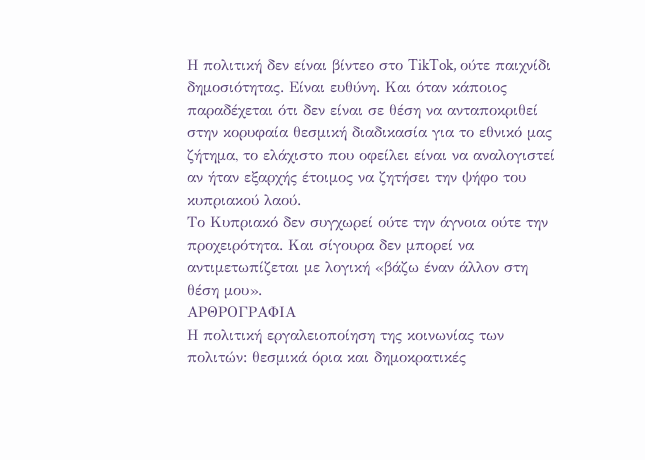Η πολιτική δεν είναι βίντεο στο TikTok, ούτε παιχνίδι δημοσιότητας. Είναι ευθύνη. Και όταν κάποιος παραδέχεται ότι δεν είναι σε θέση να ανταποκριθεί στην κορυφαία θεσμική διαδικασία για το εθνικό μας ζήτημα, το ελάχιστο που οφείλει είναι να αναλογιστεί αν ήταν εξαρχής έτοιμος να ζητήσει την ψήφο του κυπριακού λαού.
Το Κυπριακό δεν συγχωρεί ούτε την άγνοια ούτε την προχειρότητα. Και σίγουρα δεν μπορεί να αντιμετωπίζεται με λογική «βάζω έναν άλλον στη θέση μου».
ΑΡΘΡΟΓΡΑΦΙΑ
Η πολιτική εργαλειοποίηση της κοινωνίας των πολιτών: θεσμικά όρια και δημοκρατικές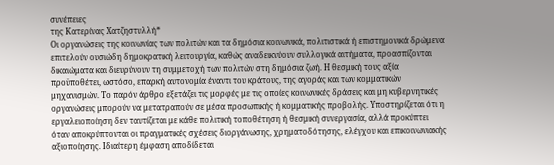συνέπειες
της Κατερίνας Χατζηστυλλή*
Οι οργανώσεις της κοινωνίας των πολιτών και τα δημόσια κοινωνικά, πολιτιστικά ή επιστημονικά δρώμενα επιτελούν ουσιώδη δημοκρατική λειτουργία, καθώς αναδεικνύουν συλλογικά αιτήματα, προασπίζονται δικαιώματα και διευρύνουν τη συμμετοχή των πολιτών στη δημόσια ζωή. Η θεσμική τους αξία προϋποθέτει, ωστόσο, επαρκή αυτονομία έναντι του κράτους, της αγοράς και των κομματικών μηχανισμών. Το παρόν άρθρο εξετάζει τις μορφές με τις οποίες κοινωνικές δράσεις και μη κυβερνητικές οργανώσεις μπορούν να μετατραπούν σε μέσα προσωπικής ή κομματικής προβολής. Υποστηρίζεται ότι η εργαλειοποίηση δεν ταυτίζεται με κάθε πολιτική τοποθέτηση ή θεσμική συνεργασία, αλλά προκύπτει όταν αποκρύπτονται οι πραγματικές σχέσεις διοργάνωσης, χρηματοδότησης, ελέγχου και επικοινωνιακής αξιοποίησης. Ιδιαίτερη έμφαση αποδίδεται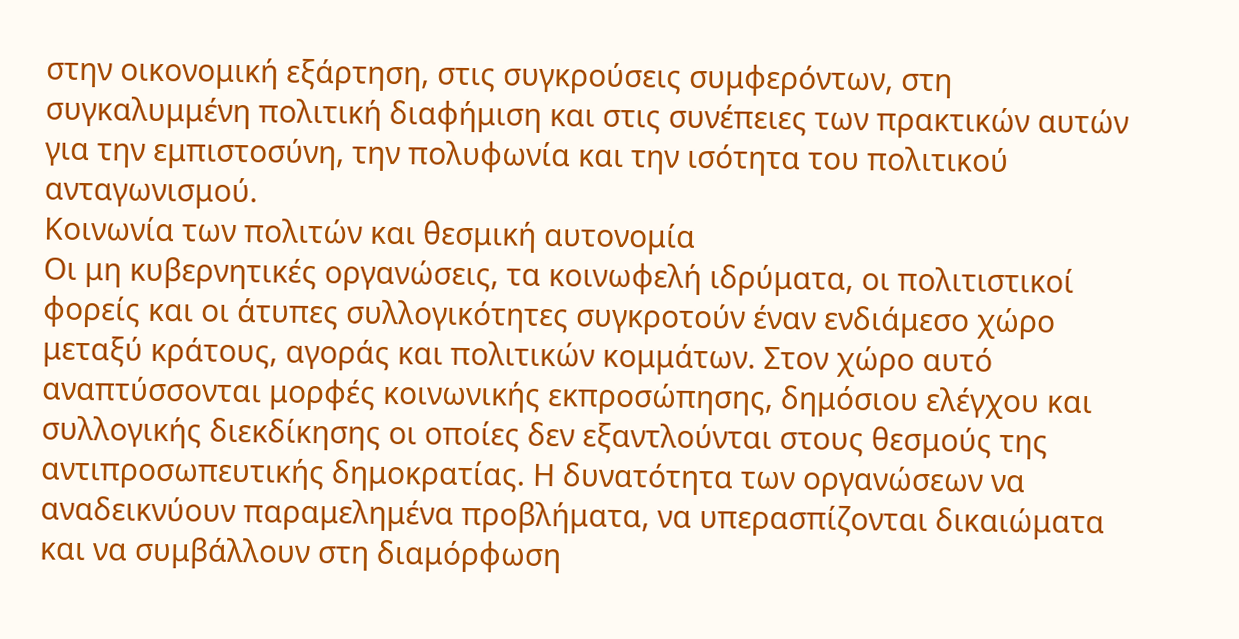στην οικονομική εξάρτηση, στις συγκρούσεις συμφερόντων, στη συγκαλυμμένη πολιτική διαφήμιση και στις συνέπειες των πρακτικών αυτών για την εμπιστοσύνη, την πολυφωνία και την ισότητα του πολιτικού ανταγωνισμού.
Κοινωνία των πολιτών και θεσμική αυτονομία
Οι μη κυβερνητικές οργανώσεις, τα κοινωφελή ιδρύματα, οι πολιτιστικοί φορείς και οι άτυπες συλλογικότητες συγκροτούν έναν ενδιάμεσο χώρο μεταξύ κράτους, αγοράς και πολιτικών κομμάτων. Στον χώρο αυτό αναπτύσσονται μορφές κοινωνικής εκπροσώπησης, δημόσιου ελέγχου και συλλογικής διεκδίκησης οι οποίες δεν εξαντλούνται στους θεσμούς της αντιπροσωπευτικής δημοκρατίας. Η δυνατότητα των οργανώσεων να αναδεικνύουν παραμελημένα προβλήματα, να υπερασπίζονται δικαιώματα και να συμβάλλουν στη διαμόρφωση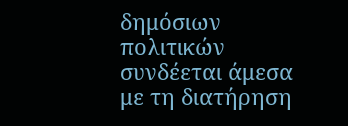δημόσιων πολιτικών συνδέεται άμεσα με τη διατήρηση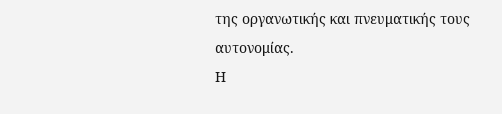της οργανωτικής και πνευματικής τους αυτονομίας.
Η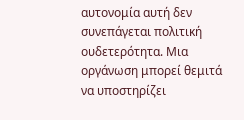αυτονομία αυτή δεν συνεπάγεται πολιτική ουδετερότητα. Μια οργάνωση μπορεί θεμιτά να υποστηρίζει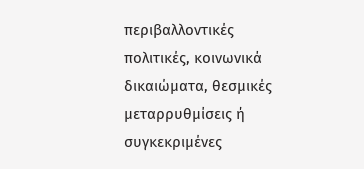περιβαλλοντικές πολιτικές, κοινωνικά δικαιώματα, θεσμικές μεταρρυθμίσεις ή συγκεκριμένες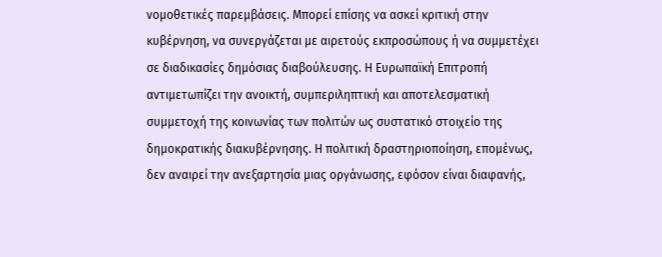νομοθετικές παρεμβάσεις. Μπορεί επίσης να ασκεί κριτική στην κυβέρνηση, να συνεργάζεται με αιρετούς εκπροσώπους ή να συμμετέχει σε διαδικασίες δημόσιας διαβούλευσης. Η Ευρωπαϊκή Επιτροπή αντιμετωπίζει την ανοικτή, συμπεριληπτική και αποτελεσματική συμμετοχή της κοινωνίας των πολιτών ως συστατικό στοιχείο της δημοκρατικής διακυβέρνησης. Η πολιτική δραστηριοποίηση, επομένως, δεν αναιρεί την ανεξαρτησία μιας οργάνωσης, εφόσον είναι διαφανής,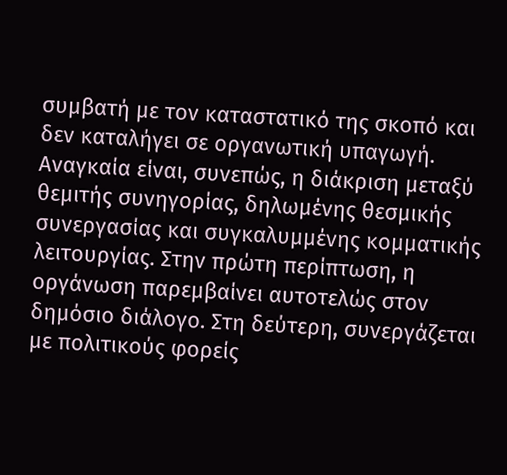συμβατή με τον καταστατικό της σκοπό και δεν καταλήγει σε οργανωτική υπαγωγή.
Αναγκαία είναι, συνεπώς, η διάκριση μεταξύ θεμιτής συνηγορίας, δηλωμένης θεσμικής συνεργασίας και συγκαλυμμένης κομματικής λειτουργίας. Στην πρώτη περίπτωση, η οργάνωση παρεμβαίνει αυτοτελώς στον δημόσιο διάλογο. Στη δεύτερη, συνεργάζεται με πολιτικούς φορείς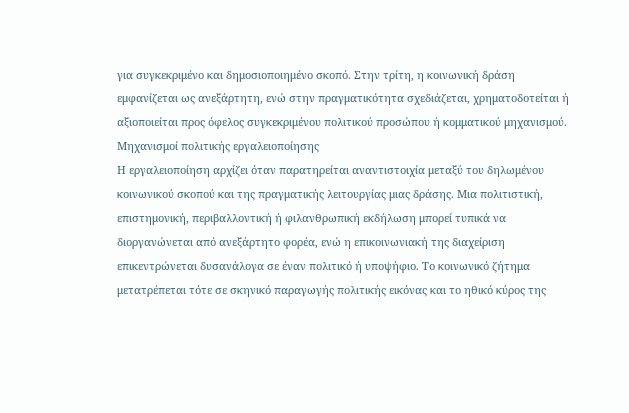για συγκεκριμένο και δημοσιοποιημένο σκοπό. Στην τρίτη, η κοινωνική δράση εμφανίζεται ως ανεξάρτητη, ενώ στην πραγματικότητα σχεδιάζεται, χρηματοδοτείται ή αξιοποιείται προς όφελος συγκεκριμένου πολιτικού προσώπου ή κομματικού μηχανισμού.
Μηχανισμοί πολιτικής εργαλειοποίησης
Η εργαλειοποίηση αρχίζει όταν παρατηρείται αναντιστοιχία μεταξύ του δηλωμένου κοινωνικού σκοπού και της πραγματικής λειτουργίας μιας δράσης. Μια πολιτιστική, επιστημονική, περιβαλλοντική ή φιλανθρωπική εκδήλωση μπορεί τυπικά να διοργανώνεται από ανεξάρτητο φορέα, ενώ η επικοινωνιακή της διαχείριση επικεντρώνεται δυσανάλογα σε έναν πολιτικό ή υποψήφιο. Το κοινωνικό ζήτημα μετατρέπεται τότε σε σκηνικό παραγωγής πολιτικής εικόνας και το ηθικό κύρος της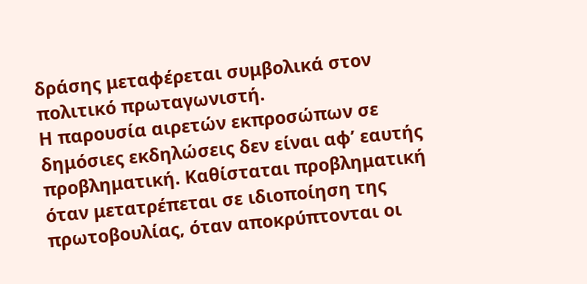δράσης μεταφέρεται συμβολικά στον πολιτικό πρωταγωνιστή.
Η παρουσία αιρετών εκπροσώπων σε δημόσιες εκδηλώσεις δεν είναι αφ’ εαυτής προβληματική. Καθίσταται προβληματική όταν μετατρέπεται σε ιδιοποίηση της πρωτοβουλίας, όταν αποκρύπτονται οι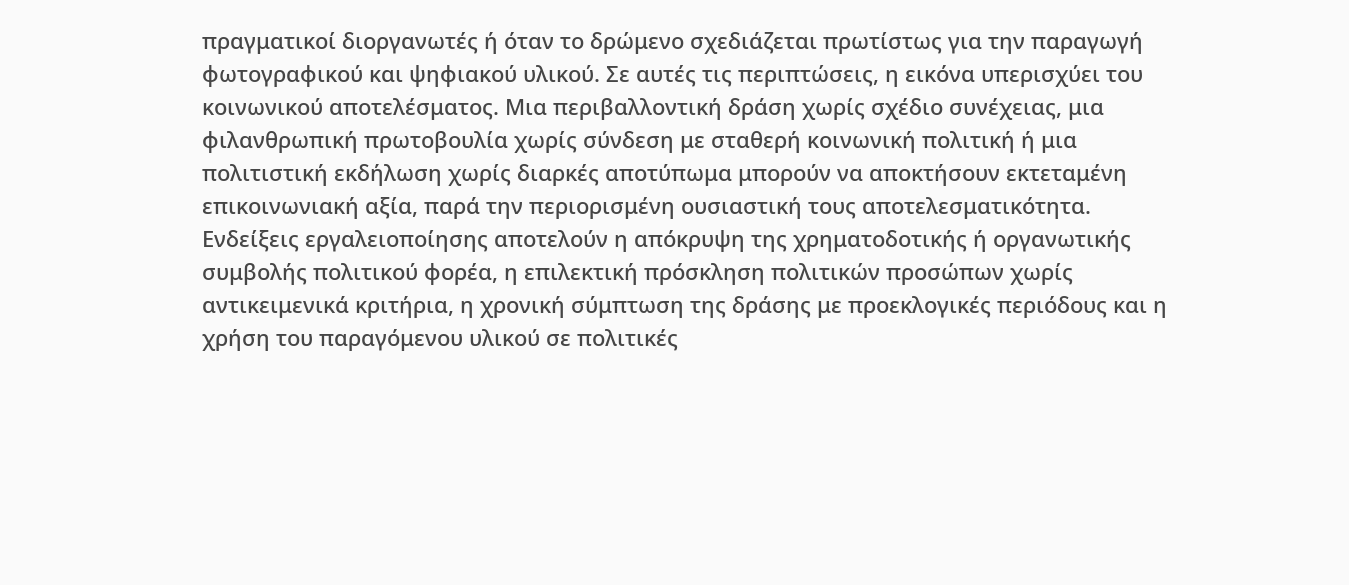πραγματικοί διοργανωτές ή όταν το δρώμενο σχεδιάζεται πρωτίστως για την παραγωγή φωτογραφικού και ψηφιακού υλικού. Σε αυτές τις περιπτώσεις, η εικόνα υπερισχύει του κοινωνικού αποτελέσματος. Μια περιβαλλοντική δράση χωρίς σχέδιο συνέχειας, μια φιλανθρωπική πρωτοβουλία χωρίς σύνδεση με σταθερή κοινωνική πολιτική ή μια πολιτιστική εκδήλωση χωρίς διαρκές αποτύπωμα μπορούν να αποκτήσουν εκτεταμένη επικοινωνιακή αξία, παρά την περιορισμένη ουσιαστική τους αποτελεσματικότητα.
Ενδείξεις εργαλειοποίησης αποτελούν η απόκρυψη της χρηματοδοτικής ή οργανωτικής συμβολής πολιτικού φορέα, η επιλεκτική πρόσκληση πολιτικών προσώπων χωρίς αντικειμενικά κριτήρια, η χρονική σύμπτωση της δράσης με προεκλογικές περιόδους και η χρήση του παραγόμενου υλικού σε πολιτικές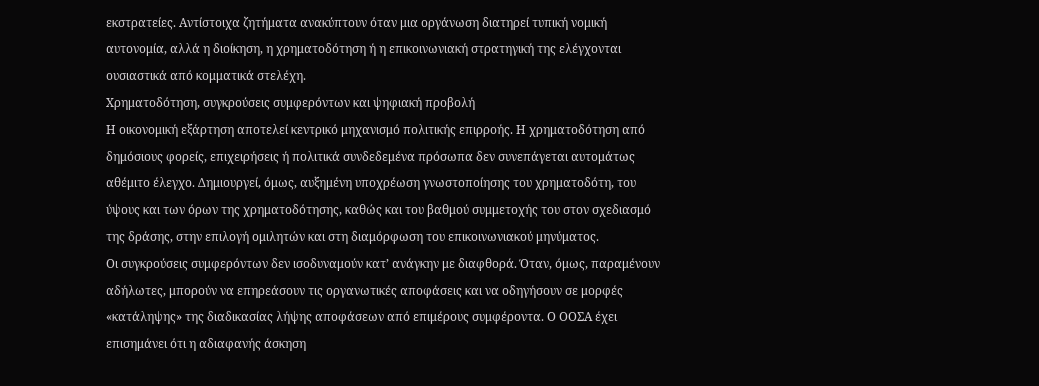εκστρατείες. Αντίστοιχα ζητήματα ανακύπτουν όταν μια οργάνωση διατηρεί τυπική νομική αυτονομία, αλλά η διοίκηση, η χρηματοδότηση ή η επικοινωνιακή στρατηγική της ελέγχονται ουσιαστικά από κομματικά στελέχη.
Χρηματοδότηση, συγκρούσεις συμφερόντων και ψηφιακή προβολή
Η οικονομική εξάρτηση αποτελεί κεντρικό μηχανισμό πολιτικής επιρροής. Η χρηματοδότηση από δημόσιους φορείς, επιχειρήσεις ή πολιτικά συνδεδεμένα πρόσωπα δεν συνεπάγεται αυτομάτως αθέμιτο έλεγχο. Δημιουργεί, όμως, αυξημένη υποχρέωση γνωστοποίησης του χρηματοδότη, του ύψους και των όρων της χρηματοδότησης, καθώς και του βαθμού συμμετοχής του στον σχεδιασμό της δράσης, στην επιλογή ομιλητών και στη διαμόρφωση του επικοινωνιακού μηνύματος.
Οι συγκρούσεις συμφερόντων δεν ισοδυναμούν κατ’ ανάγκην με διαφθορά. Όταν, όμως, παραμένουν αδήλωτες, μπορούν να επηρεάσουν τις οργανωτικές αποφάσεις και να οδηγήσουν σε μορφές «κατάληψης» της διαδικασίας λήψης αποφάσεων από επιμέρους συμφέροντα. Ο ΟΟΣΑ έχει επισημάνει ότι η αδιαφανής άσκηση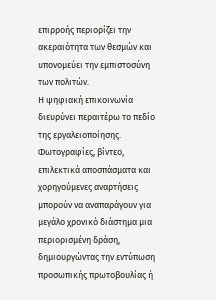επιρροής περιορίζει την ακεραιότητα των θεσμών και υπονομεύει την εμπιστοσύνη των πολιτών.
Η ψηφιακή επικοινωνία διευρύνει περαιτέρω το πεδίο της εργαλειοποίησης. Φωτογραφίες, βίντεο, επιλεκτικά αποσπάσματα και χορηγούμενες αναρτήσεις μπορούν να αναπαράγουν για μεγάλο χρονικό διάστημα μια περιορισμένη δράση, δημιουργώντας την εντύπωση προσωπικής πρωτοβουλίας ή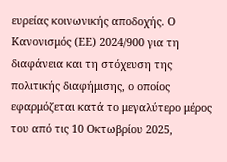ευρείας κοινωνικής αποδοχής. Ο Κανονισμός (ΕΕ) 2024/900 για τη διαφάνεια και τη στόχευση της πολιτικής διαφήμισης, ο οποίος εφαρμόζεται κατά το μεγαλύτερο μέρος του από τις 10 Οκτωβρίου 2025,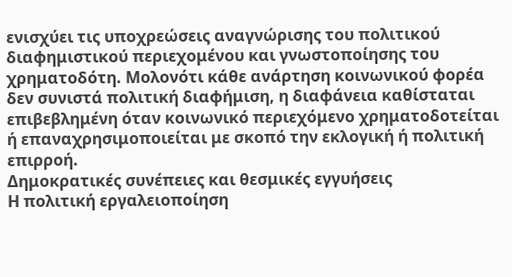ενισχύει τις υποχρεώσεις αναγνώρισης του πολιτικού διαφημιστικού περιεχομένου και γνωστοποίησης του χρηματοδότη. Μολονότι κάθε ανάρτηση κοινωνικού φορέα δεν συνιστά πολιτική διαφήμιση, η διαφάνεια καθίσταται επιβεβλημένη όταν κοινωνικό περιεχόμενο χρηματοδοτείται ή επαναχρησιμοποιείται με σκοπό την εκλογική ή πολιτική επιρροή.
Δημοκρατικές συνέπειες και θεσμικές εγγυήσεις
Η πολιτική εργαλειοποίηση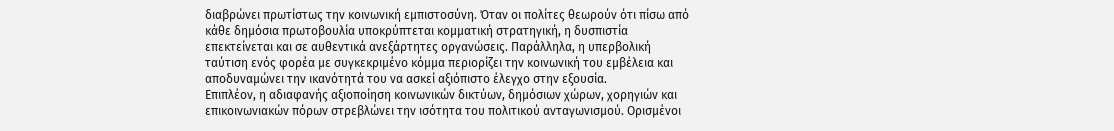διαβρώνει πρωτίστως την κοινωνική εμπιστοσύνη. Όταν οι πολίτες θεωρούν ότι πίσω από κάθε δημόσια πρωτοβουλία υποκρύπτεται κομματική στρατηγική, η δυσπιστία επεκτείνεται και σε αυθεντικά ανεξάρτητες οργανώσεις. Παράλληλα, η υπερβολική ταύτιση ενός φορέα με συγκεκριμένο κόμμα περιορίζει την κοινωνική του εμβέλεια και αποδυναμώνει την ικανότητά του να ασκεί αξιόπιστο έλεγχο στην εξουσία.
Επιπλέον, η αδιαφανής αξιοποίηση κοινωνικών δικτύων, δημόσιων χώρων, χορηγιών και επικοινωνιακών πόρων στρεβλώνει την ισότητα του πολιτικού ανταγωνισμού. Ορισμένοι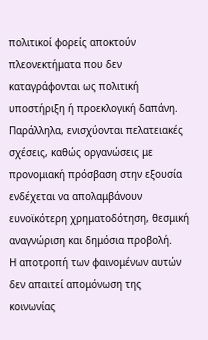πολιτικοί φορείς αποκτούν πλεονεκτήματα που δεν καταγράφονται ως πολιτική υποστήριξη ή προεκλογική δαπάνη. Παράλληλα, ενισχύονται πελατειακές σχέσεις, καθώς οργανώσεις με προνομιακή πρόσβαση στην εξουσία ενδέχεται να απολαμβάνουν ευνοϊκότερη χρηματοδότηση, θεσμική αναγνώριση και δημόσια προβολή.
Η αποτροπή των φαινομένων αυτών δεν απαιτεί απομόνωση της κοινωνίας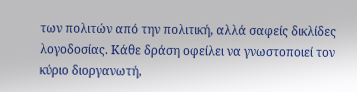των πολιτών από την πολιτική, αλλά σαφείς δικλίδες λογοδοσίας. Κάθε δράση οφείλει να γνωστοποιεί τον κύριο διοργανωτή,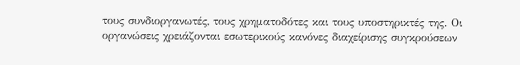τους συνδιοργανωτές, τους χρηματοδότες και τους υποστηρικτές της. Οι οργανώσεις χρειάζονται εσωτερικούς κανόνες διαχείρισης συγκρούσεων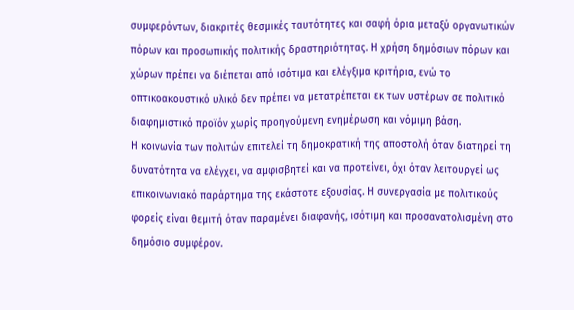συμφερόντων, διακριτές θεσμικές ταυτότητες και σαφή όρια μεταξύ οργανωτικών πόρων και προσωπικής πολιτικής δραστηριότητας. Η χρήση δημόσιων πόρων και χώρων πρέπει να διέπεται από ισότιμα και ελέγξιμα κριτήρια, ενώ το οπτικοακουστικό υλικό δεν πρέπει να μετατρέπεται εκ των υστέρων σε πολιτικό διαφημιστικό προϊόν χωρίς προηγούμενη ενημέρωση και νόμιμη βάση.
Η κοινωνία των πολιτών επιτελεί τη δημοκρατική της αποστολή όταν διατηρεί τη δυνατότητα να ελέγχει, να αμφισβητεί και να προτείνει, όχι όταν λειτουργεί ως επικοινωνιακό παράρτημα της εκάστοτε εξουσίας. Η συνεργασία με πολιτικούς φορείς είναι θεμιτή όταν παραμένει διαφανής, ισότιμη και προσανατολισμένη στο δημόσιο συμφέρον.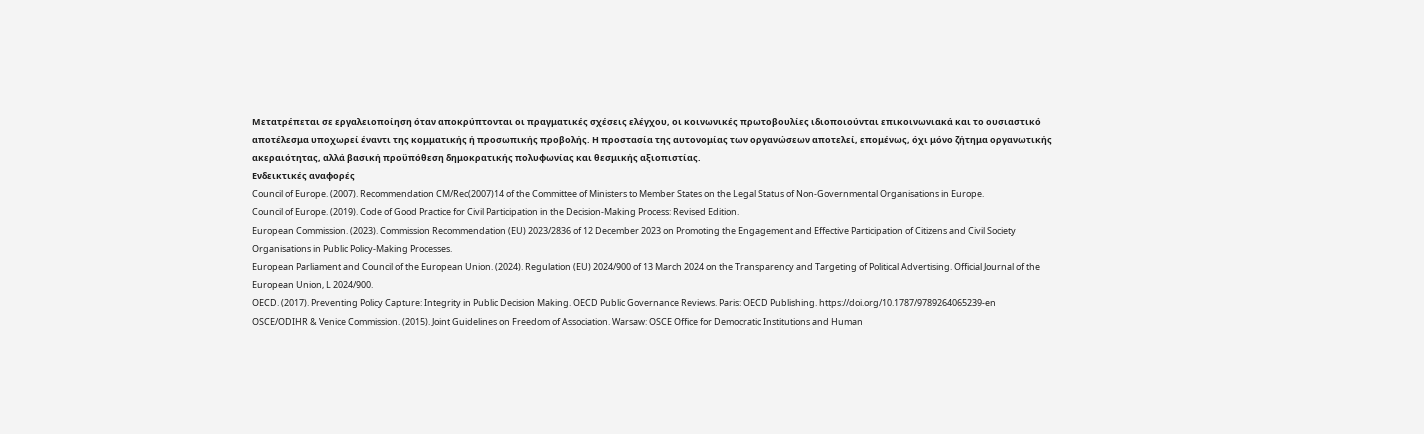Μετατρέπεται σε εργαλειοποίηση όταν αποκρύπτονται οι πραγματικές σχέσεις ελέγχου, οι κοινωνικές πρωτοβουλίες ιδιοποιούνται επικοινωνιακά και το ουσιαστικό αποτέλεσμα υποχωρεί έναντι της κομματικής ή προσωπικής προβολής. Η προστασία της αυτονομίας των οργανώσεων αποτελεί, επομένως, όχι μόνο ζήτημα οργανωτικής ακεραιότητας, αλλά βασική προϋπόθεση δημοκρατικής πολυφωνίας και θεσμικής αξιοπιστίας.
Ενδεικτικές αναφορές
Council of Europe. (2007). Recommendation CM/Rec(2007)14 of the Committee of Ministers to Member States on the Legal Status of Non-Governmental Organisations in Europe.
Council of Europe. (2019). Code of Good Practice for Civil Participation in the Decision-Making Process: Revised Edition.
European Commission. (2023). Commission Recommendation (EU) 2023/2836 of 12 December 2023 on Promoting the Engagement and Effective Participation of Citizens and Civil Society Organisations in Public Policy-Making Processes.
European Parliament and Council of the European Union. (2024). Regulation (EU) 2024/900 of 13 March 2024 on the Transparency and Targeting of Political Advertising. Official Journal of the European Union, L 2024/900.
OECD. (2017). Preventing Policy Capture: Integrity in Public Decision Making. OECD Public Governance Reviews. Paris: OECD Publishing. https://doi.org/10.1787/9789264065239-en
OSCE/ODIHR & Venice Commission. (2015). Joint Guidelines on Freedom of Association. Warsaw: OSCE Office for Democratic Institutions and Human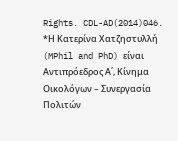Rights. CDL-AD(2014)046.
*Η Κατερίνα Χατζηστυλλή (MPhil and PhD) είναι Αντιπρόεδρος Α΄, Κίνημα Οικολόγων – Συνεργασία Πολιτών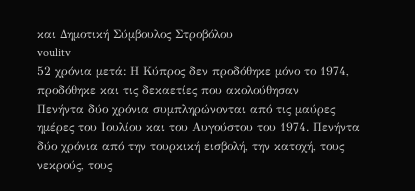και Δημοτική Σύμβουλος Στροβόλου
voulitv
52 χρόνια μετά: Η Κύπρος δεν προδόθηκε μόνο το 1974, προδόθηκε και τις δεκαετίες που ακολούθησαν
Πενήντα δύο χρόνια συμπληρώνονται από τις μαύρες ημέρες του Ιουλίου και του Αυγούστου του 1974. Πενήντα δύο χρόνια από την τουρκική εισβολή, την κατοχή, τους νεκρούς, τους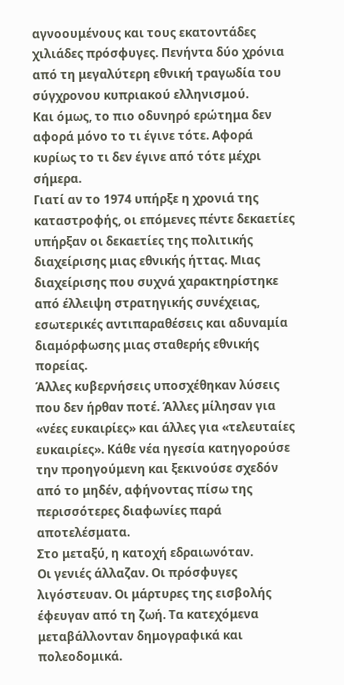αγνοουμένους και τους εκατοντάδες χιλιάδες πρόσφυγες. Πενήντα δύο χρόνια από τη μεγαλύτερη εθνική τραγωδία του σύγχρονου κυπριακού ελληνισμού.
Και όμως, το πιο οδυνηρό ερώτημα δεν αφορά μόνο το τι έγινε τότε. Αφορά κυρίως το τι δεν έγινε από τότε μέχρι σήμερα.
Γιατί αν το 1974 υπήρξε η χρονιά της καταστροφής, οι επόμενες πέντε δεκαετίες υπήρξαν οι δεκαετίες της πολιτικής διαχείρισης μιας εθνικής ήττας. Μιας διαχείρισης που συχνά χαρακτηρίστηκε από έλλειψη στρατηγικής συνέχειας, εσωτερικές αντιπαραθέσεις και αδυναμία διαμόρφωσης μιας σταθερής εθνικής πορείας.
Άλλες κυβερνήσεις υποσχέθηκαν λύσεις που δεν ήρθαν ποτέ. Άλλες μίλησαν για «νέες ευκαιρίες» και άλλες για «τελευταίες ευκαιρίες». Κάθε νέα ηγεσία κατηγορούσε την προηγούμενη και ξεκινούσε σχεδόν από το μηδέν, αφήνοντας πίσω της περισσότερες διαφωνίες παρά αποτελέσματα.
Στο μεταξύ, η κατοχή εδραιωνόταν.
Οι γενιές άλλαζαν. Οι πρόσφυγες λιγόστευαν. Οι μάρτυρες της εισβολής έφευγαν από τη ζωή. Τα κατεχόμενα μεταβάλλονταν δημογραφικά και πολεοδομικά.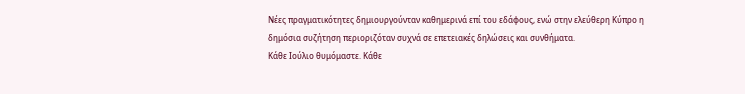Νέες πραγματικότητες δημιουργούνταν καθημερινά επί του εδάφους, ενώ στην ελεύθερη Κύπρο η δημόσια συζήτηση περιοριζόταν συχνά σε επετειακές δηλώσεις και συνθήματα.
Κάθε Ιούλιο θυμόμαστε. Κάθε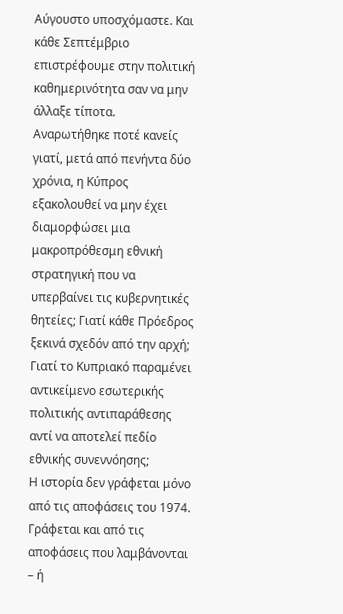Αύγουστο υποσχόμαστε. Και κάθε Σεπτέμβριο επιστρέφουμε στην πολιτική καθημερινότητα σαν να μην άλλαξε τίποτα.
Αναρωτήθηκε ποτέ κανείς γιατί, μετά από πενήντα δύο χρόνια, η Κύπρος εξακολουθεί να μην έχει διαμορφώσει μια μακροπρόθεσμη εθνική στρατηγική που να υπερβαίνει τις κυβερνητικές θητείες; Γιατί κάθε Πρόεδρος ξεκινά σχεδόν από την αρχή; Γιατί το Κυπριακό παραμένει αντικείμενο εσωτερικής πολιτικής αντιπαράθεσης αντί να αποτελεί πεδίο εθνικής συνεννόησης;
Η ιστορία δεν γράφεται μόνο από τις αποφάσεις του 1974. Γράφεται και από τις αποφάσεις που λαμβάνονται – ή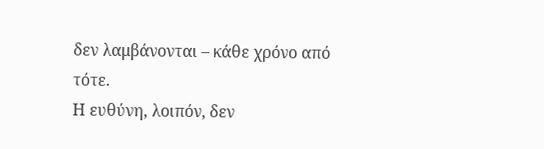δεν λαμβάνονται – κάθε χρόνο από τότε.
Η ευθύνη, λοιπόν, δεν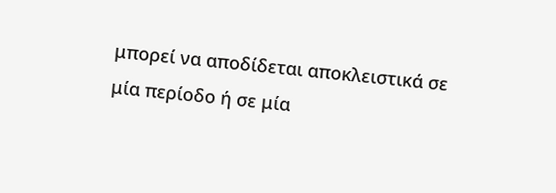μπορεί να αποδίδεται αποκλειστικά σε μία περίοδο ή σε μία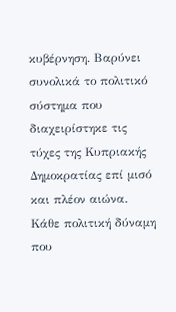κυβέρνηση. Βαρύνει συνολικά το πολιτικό σύστημα που διαχειρίστηκε τις τύχες της Κυπριακής Δημοκρατίας επί μισό και πλέον αιώνα. Κάθε πολιτική δύναμη που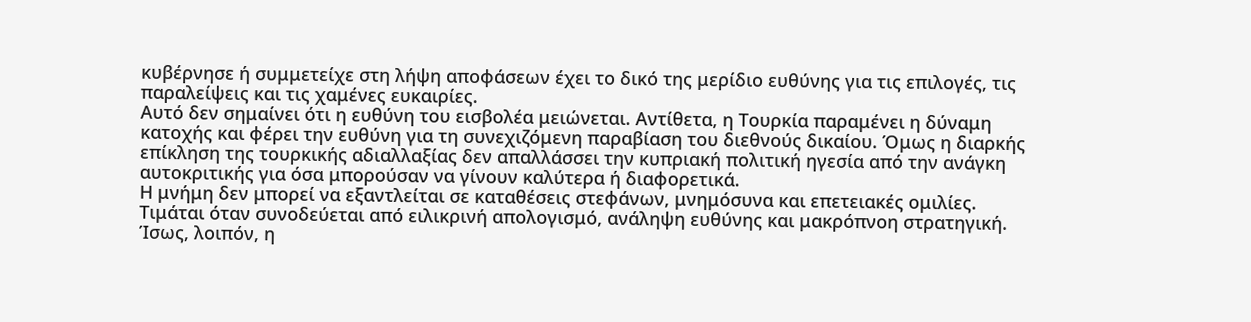κυβέρνησε ή συμμετείχε στη λήψη αποφάσεων έχει το δικό της μερίδιο ευθύνης για τις επιλογές, τις παραλείψεις και τις χαμένες ευκαιρίες.
Αυτό δεν σημαίνει ότι η ευθύνη του εισβολέα μειώνεται. Αντίθετα, η Τουρκία παραμένει η δύναμη κατοχής και φέρει την ευθύνη για τη συνεχιζόμενη παραβίαση του διεθνούς δικαίου. Όμως η διαρκής επίκληση της τουρκικής αδιαλλαξίας δεν απαλλάσσει την κυπριακή πολιτική ηγεσία από την ανάγκη αυτοκριτικής για όσα μπορούσαν να γίνουν καλύτερα ή διαφορετικά.
Η μνήμη δεν μπορεί να εξαντλείται σε καταθέσεις στεφάνων, μνημόσυνα και επετειακές ομιλίες. Τιμάται όταν συνοδεύεται από ειλικρινή απολογισμό, ανάληψη ευθύνης και μακρόπνοη στρατηγική.
Ίσως, λοιπόν, η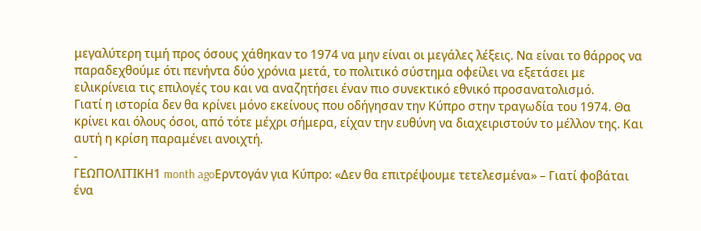μεγαλύτερη τιμή προς όσους χάθηκαν το 1974 να μην είναι οι μεγάλες λέξεις. Να είναι το θάρρος να παραδεχθούμε ότι πενήντα δύο χρόνια μετά, το πολιτικό σύστημα οφείλει να εξετάσει με ειλικρίνεια τις επιλογές του και να αναζητήσει έναν πιο συνεκτικό εθνικό προσανατολισμό.
Γιατί η ιστορία δεν θα κρίνει μόνο εκείνους που οδήγησαν την Κύπρο στην τραγωδία του 1974. Θα κρίνει και όλους όσοι, από τότε μέχρι σήμερα, είχαν την ευθύνη να διαχειριστούν το μέλλον της. Και αυτή η κρίση παραμένει ανοιχτή.
-
ΓΕΩΠΟΛΙΤΙΚΗ1 month agoΕρντογάν για Κύπρο: «Δεν θα επιτρέψουμε τετελεσμένα» – Γιατί φοβάται ένα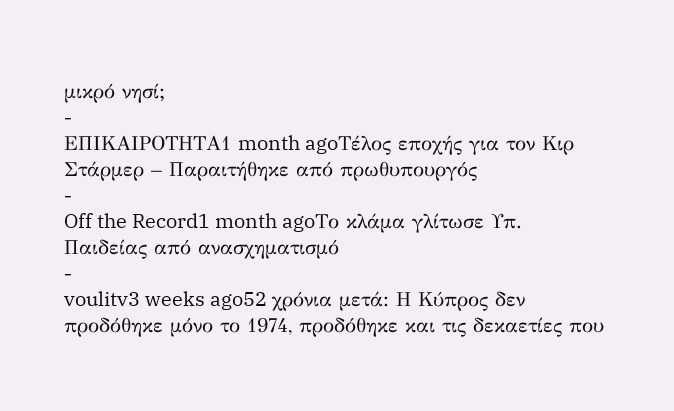μικρό νησί;
-
ΕΠΙΚΑΙΡΟΤΗΤΑ1 month agoΤέλος εποχής για τον Κιρ Στάρμερ – Παραιτήθηκε από πρωθυπουργός
-
Off the Record1 month agoΤο κλάμα γλίτωσε Υπ. Παιδείας από ανασχηματισμό
-
voulitv3 weeks ago52 χρόνια μετά: Η Κύπρος δεν προδόθηκε μόνο το 1974, προδόθηκε και τις δεκαετίες που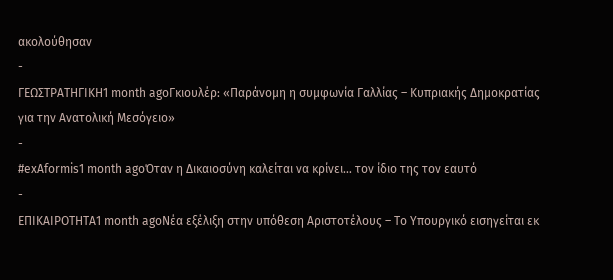ακολούθησαν
-
ΓΕΩΣΤΡΑΤΗΓΙΚΗ1 month agoΓκιουλέρ: «Παράνομη η συμφωνία Γαλλίας – Κυπριακής Δημοκρατίας για την Ανατολική Μεσόγειο»
-
#exAformis1 month agoΌταν η Δικαιοσύνη καλείται να κρίνει… τον ίδιο της τον εαυτό
-
ΕΠΙΚΑΙΡΟΤΗΤΑ1 month agoΝέα εξέλιξη στην υπόθεση Αριστοτέλους – Το Υπουργικό εισηγείται εκ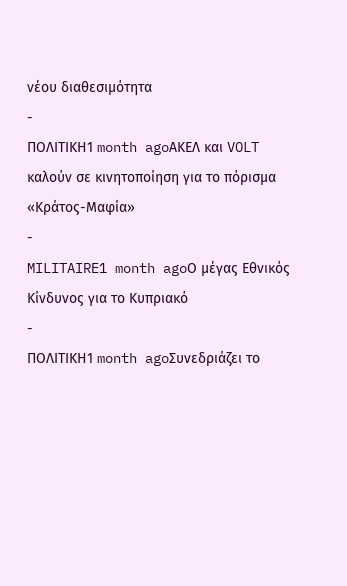νέου διαθεσιμότητα
-
ΠΟΛΙΤΙΚΗ1 month agoΑΚΕΛ και VOLT καλούν σε κινητοποίηση για το πόρισμα «Κράτος-Μαφία»
-
MILITAIRE1 month agoΟ μέγας Εθνικός Κίνδυνος για το Κυπριακό
-
ΠΟΛΙΤΙΚΗ1 month agoΣυνεδριάζει το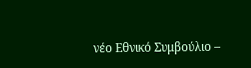νέο Εθνικό Συμβούλιο –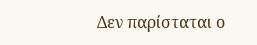Δεν παρίσταται ο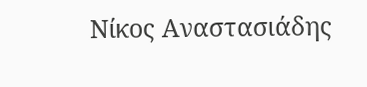Νίκος Αναστασιάδης